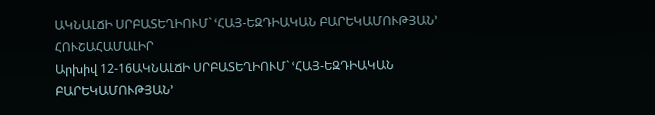ԱԿՆԱԼՃԻ ՍՐԲԱՏԵՂԻՈՒՄ` ՙՀԱՅ-ԵԶԴԻԱԿԱՆ ԲԱՐԵԿԱՄՈՒԹՅԱՆ՚ ՀՈՒՇԱՀԱՄԱԼԻՐ
Արխիվ 12-16ԱԿՆԱԼՃԻ ՍՐԲԱՏԵՂԻՈՒՄ` ՙՀԱՅ-ԵԶԴԻԱԿԱՆ ԲԱՐԵԿԱՄՈՒԹՅԱՆ՚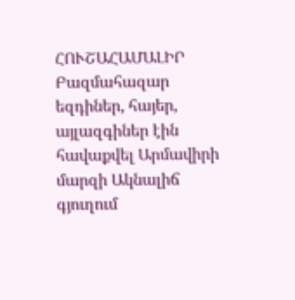ՀՈՒՇԱՀԱՄԱԼԻՐ
Բազմահազար եզդիներ, հայեր, այլազգիներ էին հավաքվել Արմավիրի մարզի Ակնալիճ գյուղում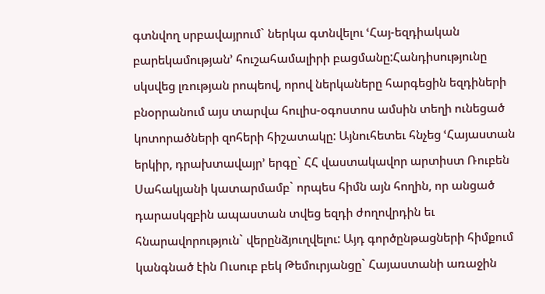գտնվող սրբավայրում` ներկա գտնվելու ՙՀայ-եզդիական բարեկամության՚ հուշահամալիրի բացմանը:Հանդիսությունը սկսվեց լռության րոպեով, որով ներկաները հարգեցին եզդիների բնօրրանում այս տարվա հուլիս-օգոստոս ամսին տեղի ունեցած կոտորածների զոհերի հիշատակը: Այնուհետեւ հնչեց ՙՀայաստան երկիր, դրախտավայր՚ երգը` ՀՀ վաստակավոր արտիստ Ռուբեն Սահակյանի կատարմամբ` որպես հիմն այն հողին, որ անցած դարասկզբին ապաստան տվեց եզդի ժողովրդին եւ հնարավորություն` վերընձյուղվելու: Այդ գործընթացների հիմքում կանգնած էին Ուսուբ բեկ Թեմուրյանցը` Հայաստանի առաջին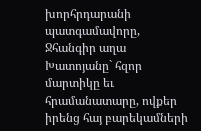խորհրդարանի պատգամավորը, Ջհանգիր աղա Խատոյանը` հզոր մարտիկը եւ հրամանատարը, ովքեր իրենց հայ բարեկամների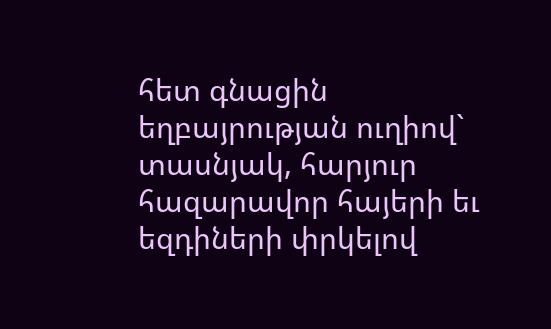հետ գնացին եղբայրության ուղիով` տասնյակ, հարյուր հազարավոր հայերի եւ եզդիների փրկելով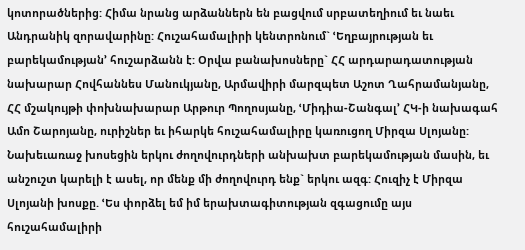կոտորածներից: Հիմա նրանց արձաններն են բացվում սրբատեղիում եւ նաեւ Անդրանիկ զորավարինը: Հուշահամալիրի կենտրոնում` ՙԵղբայրության եւ բարեկամության՚ հուշարձանն է: Օրվա բանախոսները` ՀՀ արդարադատության նախարար Հովհաննես Մանուկյանը, Արմավիրի մարզպետ Աշոտ Ղահրամանյանը, ՀՀ մշակույթի փոխնախարար Արթուր Պողոսյանը, ՙՄիդիա-Շանգալ՚ ՀԿ-ի նախագահ Ամո Շարոյանը, ուրիշներ եւ իհարկե հուշահամալիրը կառուցող Միրզա Սլոյանը:
Նախեւառաջ խոսեցին երկու ժողովուրդների անխախտ բարեկամության մասին, եւ անշուշտ կարելի է ասել, որ մենք մի ժողովուրդ ենք` երկու ազգ: Հուզիչ է Միրզա Սլոյանի խոսքը. ՙԵս փորձել եմ իմ երախտագիտության զգացումը այս հուշահամալիրի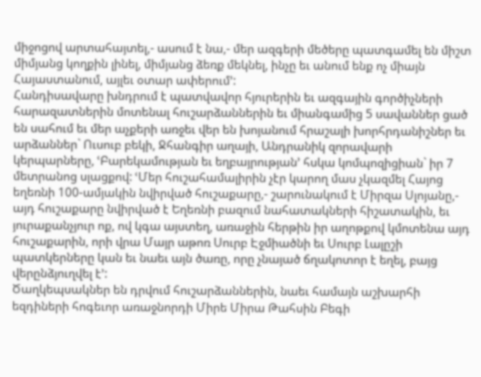միջոցով արտահայտել,- ասում է նա,- մեր ազգերի մեծերը պատգամել են միշտ միմյանց կողքին լինել, միմյանց ձեռք մեկնել, ինչը եւ անում ենք ոչ միայն Հայաստանում, այլեւ օտար ափերում՚:
Հանդիսավարը խնդրում է պատվավոր հյուրերին եւ ազգային գործիչների հարազատներին մոտենալ հուշարձաններին եւ միանգամից 5 սավաններ ցած են սահում եւ մեր աչքերի առջեւ վեր են խոյանում հրաշալի խորհրդանիշներ եւ արձաններ` Ուսուբ բեկի, Ջհանգիր աղայի, Անդրանիկ զորավարի կերպարները, ՙԲարեկամության եւ եղբայրության՚ հսկա կոմպոզիցիան` իր 7 մետրանոց սլացքով: ՙՄեր հուշահամալիրին չէր կարող մաս չկազմել Հայոց եղեռնի 100-ամյակին նվիրված հուշաքարը,- շարունակում է Միրզա Սլոյանը,- այդ հուշաքարը նվիրված է Եղեռնի բազում նահատակների հիշատակին, եւ յուրաքանչյուր ոք, ով կգա այստեղ, առաջին հերթին իր աղոթքով կմոտենա այդ հուշաքարին, որի վրա Մայր աթոռ Սուրբ Էջմիածնի եւ Սուրբ Լալըշի պատկերները կան եւ նաեւ այն ծառը, որը չնայած ճղակոտոր է եղել, բայց վերընձյուղվել է՚:
Ծաղկեպսակներ են դրվում հուշարձաններին, նաեւ համայն աշխարհի եզդիների հոգեւոր առաջնորդի Միրե Միրա Թահսին Բեգի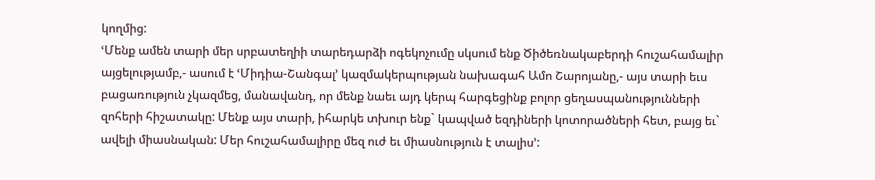կողմից:
ՙՄենք ամեն տարի մեր սրբատեղիի տարեդարձի ոգեկոչումը սկսում ենք Ծիծեռնակաբերդի հուշահամալիր այցելությամբ,- ասում է ՙՄիդիա-Շանգալ՚ կազմակերպության նախագահ Ամո Շարոյանը,- այս տարի եւս բացառություն չկազմեց, մանավանդ, որ մենք նաեւ այդ կերպ հարգեցինք բոլոր ցեղասպանությունների զոհերի հիշատակը: Մենք այս տարի, իհարկե տխուր ենք` կապված եզդիների կոտորածների հետ, բայց եւ` ավելի միասնական: Մեր հուշահամալիրը մեզ ուժ եւ միասնություն է տալիս՚: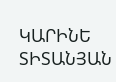ԿԱՐԻՆԵ ՏԻՏԱՆՅԱՆ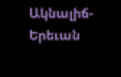Ակնալիճ-Երեւան